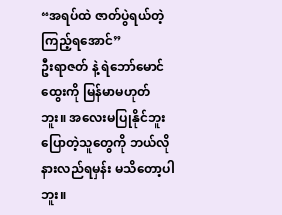“အရပ်ထဲ ဇာတ်ပွဲရယ်တဲ့ ကြည့်ရအောင်”
ဦးရာဇတ် နဲ့ ရဲဘော်မောင်ထွေးကို မြန်မာမဟုတ်ဘူး။ အလေးမပြုနိုင်ဘူး ပြောတဲ့သူတွေကို ဘယ်လိုနားလည်ရမှန်း မသိတော့ပါဘူး။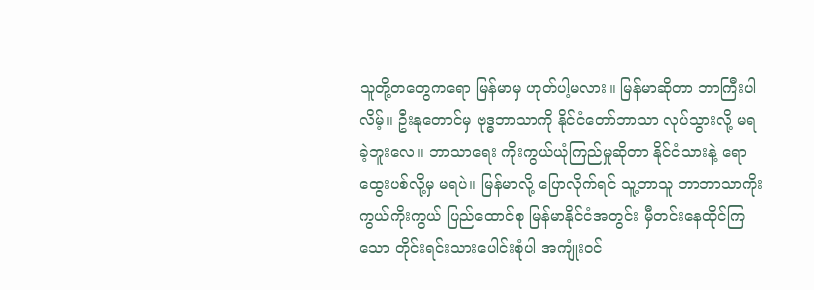သူတို့တတွေကရော မြန်မာမှ ဟုတ်ပါ့မလား။ မြန်မာဆိုတာ ဘာကြီးပါလိမ့်။ ဦးနုတောင်မှ ဗုဒ္ဓဘာသာကို နိုင်ငံတော်ဘာသာ လုပ်သွားလို့ မရခဲ့ဘူးလေ။ ဘာသာရေး ကိုးကွယ်ယုံကြည်မှုဆိုတာ နိုင်ငံသားနဲ့ ရောထွေးပစ်လို့မှ မရပဲ။ မြန်မာလို့ ပြောလိုက်ရင် သူ့ဘာသူ ဘာဘာသာကိုးကွယ်ကိုးကွယ် ပြည်ထောင်စု မြန်မာနိုင်ငံအတွင်း မှီတင်းနေထိုင်ကြသော တိုင်းရင်းသားပေါင်းစုံပါ အကျုံးဝင်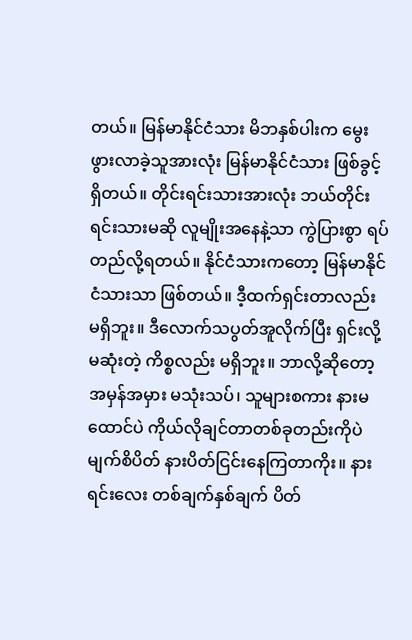တယ်။ မြန်မာနိုင်ငံသား မိဘနှစ်ပါးက မွေးဖွားလာခဲ့သူအားလုံး မြန်မာနိုင်ငံသား ဖြစ်ခွင့်ရှိတယ်။ တိုင်းရင်းသားအားလုံး ဘယ်တိုင်းရင်းသားမဆို လူမျိုးအနေနဲ့သာ ကွဲပြားစွာ ရပ်တည်လို့ရတယ်။ နိုင်ငံသားကတော့ မြန်မာနိုင်ငံသားသာ ဖြစ်တယ်။ ဒီ့ထက်ရှင်းတာလည်း မရှိဘူး။ ဒီလောက်သပွတ်အူလိုက်ပြီး ရှင်းလို့ မဆုံးတဲ့ ကိစ္စလည်း မရှိဘူး။ ဘာလို့ဆိုတော့ အမှန်အမှား မသုံးသပ်၊ သူများစကား နားမထောင်ပဲ ကိုယ်လိုချင်တာတစ်ခုတည်းကိုပဲ မျက်စိပိတ် နားပိတ်ငြင်းနေကြတာကိုး။ နားရင်းလေး တစ်ချက်နှစ်ချက် ပိတ်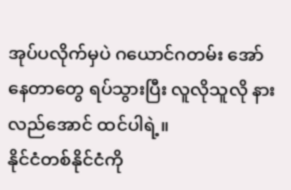အုပ်ပလိုက်မှပဲ ဂယောင်ဂတမ်း အော်နေတာတွေ ရပ်သွားပြီး လူလိုသူလို နားလည်အောင် ထင်ပါရဲ့။
နိုင်ငံတစ်နိုင်ငံကို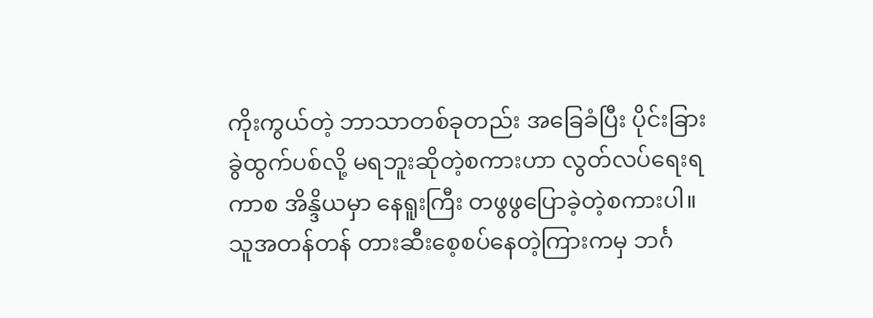ကိုးကွယ်တဲ့ ဘာသာတစ်ခုတည်း အခြေခံပြီး ပိုင်းခြားခွဲထွက်ပစ်လို့ မရဘူးဆိုတဲ့စကားဟာ လွတ်လပ်ရေးရကာစ အိန္ဒိယမှာ နေရူးကြီး တဖွဖွပြောခဲ့တဲ့စကားပါ။ သူအတန်တန် တားဆီးစေ့စပ်နေတဲ့ကြားကမှ ဘင်္ဂ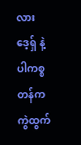လားဒေ့ရှ် နဲ့ ပါကစ္စတန်က ကွဲထွက်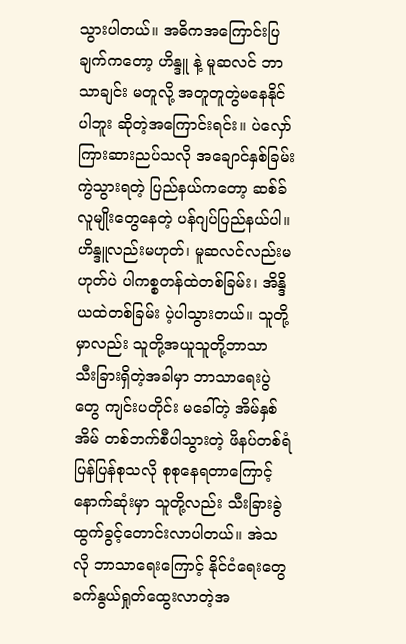သွားပါတယ်။ အဓိကအကြောင်းပြချက်ကတော့ ဟိန္ဒူ နဲ့ မူဆလင် ဘာသာချင်း မတူလို့ အတူတူတွဲမနေနိုင်ပါဘူး ဆိုတဲ့အကြောင်းရင်း။ ပဲလှော်ကြားဆားညပ်သလို အချောင်နှစ်ခြမ်းကွဲသွားရတဲ့ ပြည်နယ်ကတော့ ဆစ်ခ်လူမျိုးတွေနေတဲ့ ပန်ဂျပ်ပြည်နယ်ပါ။ ဟိန္ဒူလည်းမဟုတ်၊ မူဆလင်လည်းမဟုတ်ပဲ ပါကစ္စတန်ထဲတစ်ခြမ်း၊ အိန္ဒိယထဲတစ်ခြမ်း ပဲ့ပါသွားတယ်။ သူတို့မှာလည်း သူတို့အယူသူတို့ဘာသာ သီးခြားရှိတဲ့အခါမှာ ဘာသာရေးပွဲတွေ ကျင်းပတိုင်း မခေါ်တဲ့ အိမ်နှစ်အိမ် တစ်ဘက်စီပါသွားတဲ့ ဖိနပ်တစ်ရံ ပြန်ပြန်စုသလို စုစုနေရတာကြောင့် နောက်ဆုံးမှာ သူတို့လည်း သီးခြားခွဲထွက်ခွင့်တောင်းလာပါတယ်။ အဲသလို ဘာသာရေးကြောင့် နိုင်ငံရေးတွေ ခက်နွယ်ရှုတ်ထွေးလာတဲ့အ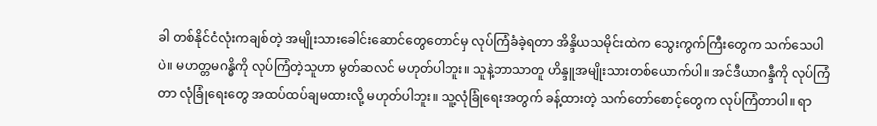ခါ တစ်နိုင်ငံလုံးကချစ်တဲ့ အမျိုးသားခေါင်းဆောင်တွေတောင်မှ လုပ်ကြံခံခဲ့ရတာ အိန္ဒိယသမိုင်းထဲက သွေးကွက်ကြီးတွေက သက်သေပါပဲ။ မဟတ္တမဂန္ဓိကို လုပ်ကြံတဲ့သူဟာ မွတ်ဆလင် မဟုတ်ပါဘူး။ သူနဲ့ဘာသာတူ ဟိန္ဒူအမျိုးသားတစ်ယောက်ပါ။ အင်ဒီယာဂန္ဒီကို လုပ်ကြံတာ လုံခြုံရေးတွေ အထပ်ထပ်ချမထားလို့ မဟုတ်ပါဘူး။ သူ့လုံခြုံရေးအတွက် ခန့်ထားတဲ့ သက်တော်စောင့်တွေက လုပ်ကြံတာပါ။ ရာ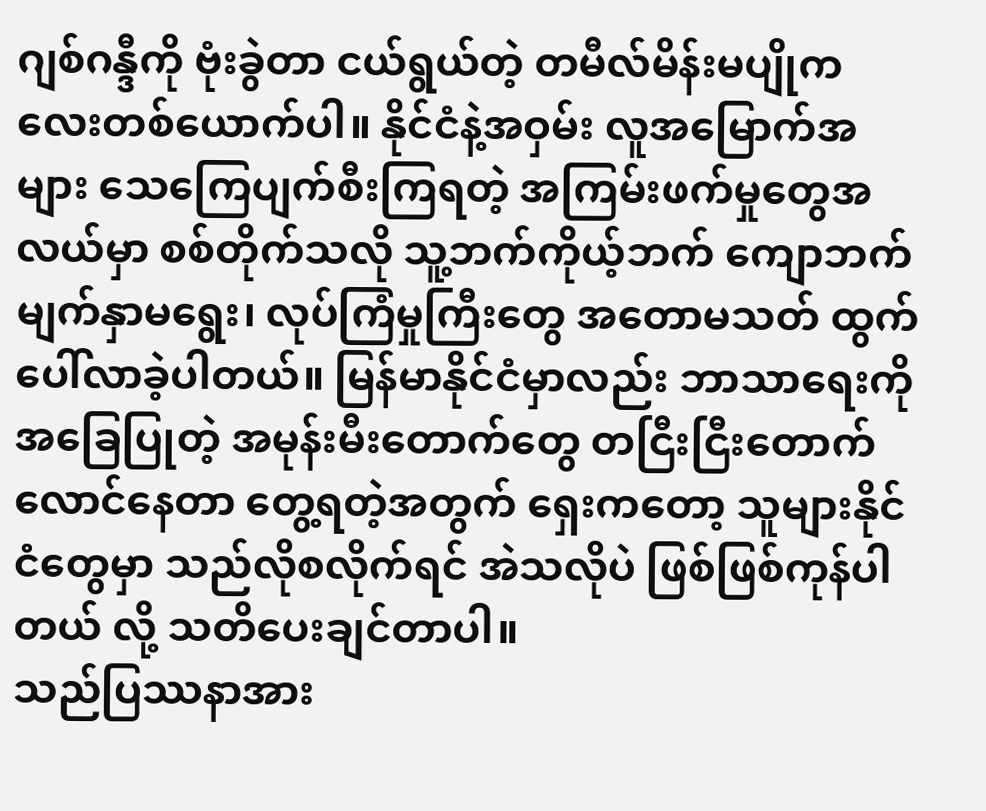ဂျစ်ဂန္ဒီကို ဗုံးခွဲတာ ငယ်ရွယ်တဲ့ တမီလ်မိန်းမပျိုကလေးတစ်ယောက်ပါ။ နိုင်ငံနဲ့အဝှမ်း လူအမြောက်အများ သေကြေပျက်စီးကြရတဲ့ အကြမ်းဖက်မှုတွေအလယ်မှာ စစ်တိုက်သလို သူ့ဘက်ကိုယ့်ဘက် ကျောဘက်မျက်နှာမရွေး၊ လုပ်ကြံမှုကြီးတွေ အတောမသတ် ထွက်ပေါ်လာခဲ့ပါတယ်။ မြန်မာနိုင်ငံမှာလည်း ဘာသာရေးကို အခြေပြုတဲ့ အမုန်းမီးတောက်တွေ တငြီးငြီးတောက်လောင်နေတာ တွေ့ရတဲ့အတွက် ရှေးကတော့ သူများနိုင်ငံတွေမှာ သည်လိုစလိုက်ရင် အဲသလိုပဲ ဖြစ်ဖြစ်ကုန်ပါတယ် လို့ သတိပေးချင်တာပါ။
သည်ပြဿနာအား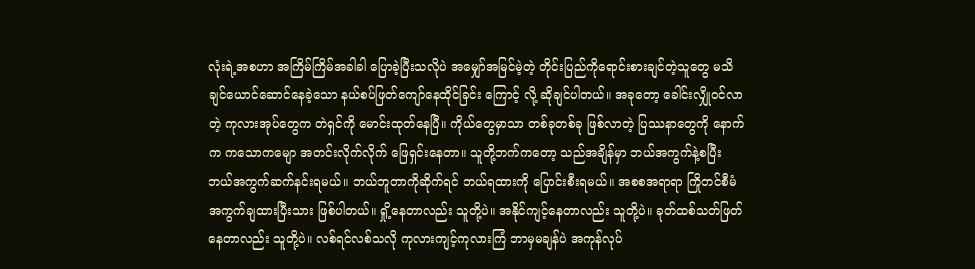လုံးရဲ့အစဟာ အကြိမ်ကြိမ်အခါခါ ပြောခဲ့ပြီးသလိုပဲ အမျှော်အမြင်မဲ့တဲ့ တိုင်းပြည်ကိုရောင်းစားချင်တဲ့သူတွေ မသိချင်ယောင်ဆောင်နေခဲ့သော နယ်စပ်ဖြတ်ကျော်နေထိုင်ခြင်း ကြောင့် လို့ ဆိုချင်ပါတယ်။ အခုတော့ ခေါင်းလျှိုဝင်လာတဲ့ ကုလားအုပ်တွေက တဲရှင်ကို မောင်းထုတ်နေပြီ။ ကိုယ်တွေမှာသာ တစ်ခုတစ်ခု ဖြစ်လာတဲ့ ပြဿနာတွေကို နောက်က ကသောကမျော အတင်းလိုက်လိုက် ဖြေရှင်းနေတာ။ သူတို့ဘက်ကတော့ သည်အချိန်မှာ ဘယ်အကွက်နဲ့စပြီး ဘယ်အကွက်ဆက်နင်းရမယ်။ ဘယ်ဘူတာကိုဆိုက်ရင် ဘယ်ရထားကို ပြောင်းစီးရမယ်။ အစစအရာရာ ကြိုတင်စီမံ အကွက်ချထားပြီးသား ဖြစ်ပါတယ်။ ရှို့နေတာလည်း သူတို့ပဲ။ အနိုင်ကျင့်နေတာလည်း သူတို့ပဲ။ ခုတ်ထစ်သတ်ဖြတ်နေတာလည်း သူတို့ပဲ။ လစ်ရင်လစ်သလို ကုလားကျင့်ကုလားကြံ ဘာမှမချန်ပဲ အကုန်လုပ်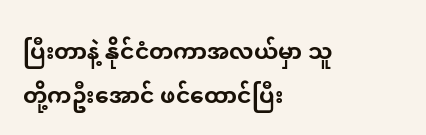ပြီးတာနဲ့ နိုင်ငံတကာအလယ်မှာ သူတို့ကဦးအောင် ဖင်ထောင်ပြီး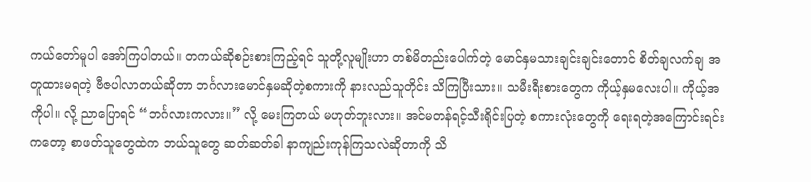ကယ်တော်မူပါ အော်ကြပါတယ်။ တကယ်ဆိုစဉ်းစားကြည့်ရင် သူတို့လူမျိုးဟာ တစ်မိတည်းပေါက်တဲ့ မောင်နှမသားချင်းချင်းတောင် စိတ်ချလက်ချ အတူထားမရတဲ့ ဗီဇပါလာတယ်ဆိုတာ ဘင်္ဂလားမောင်နှမဆိုတဲ့စကားကို နားလည်သူတိုင်း သိကြပြီးသား။ သမီးရီးစားတွေက ကိုယ့်နှမလေးပါ။ ကိုယ့်အကိုပါ။ လို့ ညာပြောရင် “ဘင်္ဂလားကလား။” လို့ မေးကြတယ် မဟုတ်ဘူးလား။ အင်မတန်ရင့်သီးရိုင်းပြတဲ့ စကားလုံးတွေကို ရေးရတဲ့အကြောင်းရင်းကတော့ စာဖတ်သူတွေထဲက ဘယ်သူတွေ ဆတ်ဆတ်ခါ နာကျည်းကုန်ကြသလဲဆိုတာကို သိ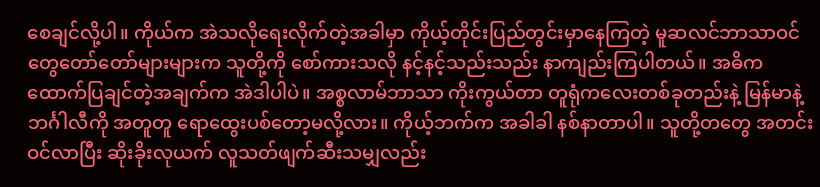စေချင်လို့ပါ။ ကိုယ်က အဲသလိုရေးလိုက်တဲ့အခါမှာ ကိုယ့်တိုင်းပြည်တွင်းမှာနေကြတဲ့ မူဆလင်ဘာသာဝင်တွေတော်တော်များများက သူတို့ကို စော်ကားသလို နင့်နင့်သည်းသည်း နာကျည်းကြပါတယ်။ အဓိက ထောက်ပြချင်တဲ့အချက်က အဲဒါပါပဲ။ အစ္စလာမ်ဘာသာ ကိုးကွယ်တာ တူရုံကလေးတစ်ခုတည်းနဲ့ မြန်မာနဲ့ ဘင်္ဂါလီကို အတူတူ ရောထွေးပစ်တော့မလို့လား။ ကိုယ့်ဘက်က အခါခါ နစ်နာတာပါ။ သူတို့တတွေ အတင်းဝင်လာပြီး ဆိုးခိုးလုယက် လူသတ်ဖျက်ဆီးသမျှလည်း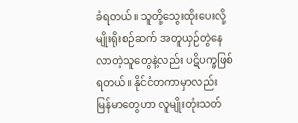ခံရတယ်။ သူတို့သွေးထိုးပေးလို့ မျိုးရိုးစဉ်ဆက် အတူယှဉ်တွဲနေလာတဲ့သူတွေနဲ့လည်း ပဋိပက္ခဖြစ်ရတယ်။ နိုင်ငံတကာမှာလည်း မြန်မာတွေဟာ လူမျိုးတုံးသတ်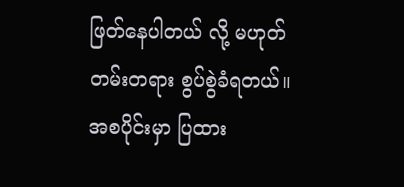ဖြတ်နေပါတယ် လို့ မဟုတ်တမ်းတရား စွပ်စွဲခံရတယ်။
အစပိုင်းမှာ ပြထား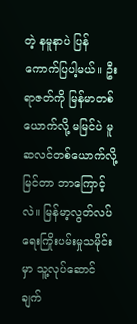တဲ့ နမူနာပဲ ပြန်ကောက်ပြပါ့မယ်။ ဦးရာဇတ်ကို မြန်မာတစ်ယောက်လို့ မမြင်ပဲ မူဆလင်တစ်ယောက်လို့ မြင်တာ ဘာကြောင့်လဲ။ မြန်မာ့လွတ်လပ်ရေးကြိုးပမ်းမှုသမိုင်းမှာ သူ့လုပ်ဆောင်ချက်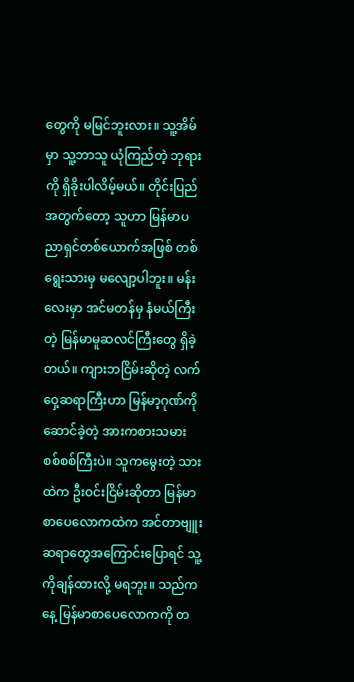တွေကို မမြင်ဘူးလား။ သူ့အိမ်မှာ သူ့ဘာသူ ယုံကြည်တဲ့ ဘုရားကို ရှိခိုးပါလိမ့်မယ်။ တိုင်းပြည်အတွက်တော့ သူဟာ မြန်မာပညာရှင်တစ်ယောက်အဖြစ် တစ်ရွေးသားမှ မလျော့ပါဘူး။ မန်းလေးမှာ အင်မတန်မှ နံမယ်ကြီးတဲ့ မြန်မာမူဆလင်ကြီးတွေ ရှိခဲ့တယ်။ ကျားဘငြိမ်းဆိုတဲ့ လက်ဝှေ့ဆရာကြီးဟာ မြန်မာ့ဂုဏ်ကိုဆောင်ခဲ့တဲ့ အားကစားသမား စစ်စစ်ကြီးပဲ။ သူကမွေးတဲ့ သားထဲက ဦးဝင်းငြိမ်းဆိုတာ မြန်မာစာပေလောကထဲက အင်တာဗျူးဆရာတွေအကြောင်းပြောရင် သူ့ကိုချန်ထားလို့ မရဘူး။ သည်ကနေ့ မြန်မာစာပေလောကကို တ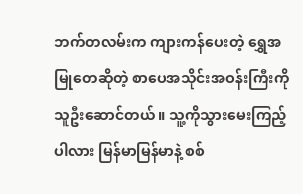ဘက်တလမ်းက ကျားကန်ပေးတဲ့ ရွှေအမြုတေဆိုတဲ့ စာပေအသိုင်းအဝန်းကြီးကို သူဦးဆောင်တယ်။ သူ့ကိုသွားမေးကြည့်ပါလား မြန်မာမြန်မာနဲ့ စစ်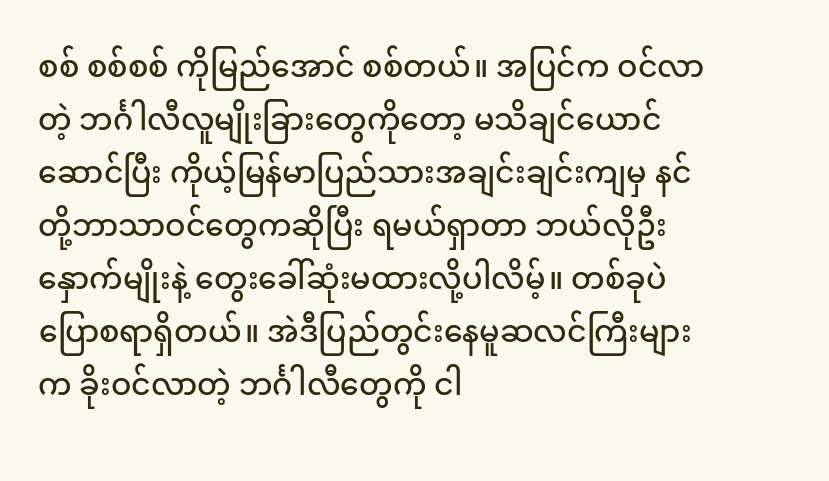စစ် စစ်စစ် ကိုမြည်အောင် စစ်တယ်။ အပြင်က ဝင်လာတဲ့ ဘင်္ဂါလီလူမျိုးခြားတွေကိုတော့ မသိချင်ယောင်ဆောင်ပြီး ကိုယ့်မြန်မာပြည်သားအချင်းချင်းကျမှ နင်တို့ဘာသာဝင်တွေကဆိုပြီး ရမယ်ရှာတာ ဘယ်လိုဦးနှောက်မျိုးနဲ့ တွေးခေါ်ဆုံးမထားလို့ပါလိမ့်။ တစ်ခုပဲ ပြောစရာရှိတယ်။ အဲဒီပြည်တွင်းနေမူဆလင်ကြီးများက ခိုးဝင်လာတဲ့ ဘင်္ဂါလီတွေကို ငါ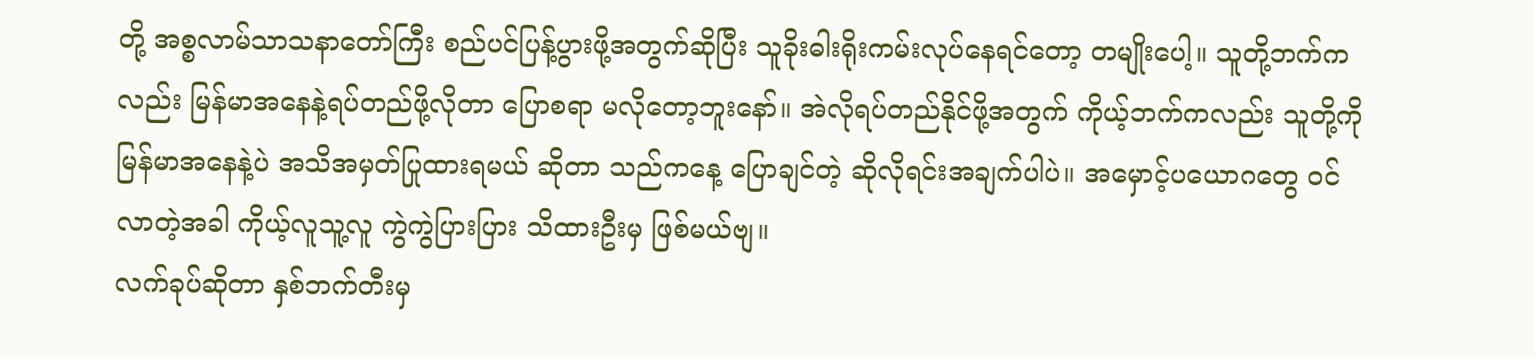တို့ အစ္စလာမ်သာသနာတော်ကြီး စည်ပင်ပြန့်ပွားဖို့အတွက်ဆိုပြီး သူခိုးဓါးရိုးကမ်းလုပ်နေရင်တော့ တမျိုးပေါ့။ သူတို့ဘက်ကလည်း မြန်မာအနေနဲ့ရပ်တည်ဖို့လိုတာ ပြောစရာ မလိုတော့ဘူးနော်။ အဲလိုရပ်တည်နိုင်ဖို့အတွက် ကိုယ့်ဘက်ကလည်း သူတို့ကို မြန်မာအနေနဲ့ပဲ အသိအမှတ်ပြုထားရမယ် ဆိုတာ သည်ကနေ့ ပြောချင်တဲ့ ဆိုလိုရင်းအချက်ပါပဲ။ အမှောင့်ပယောဂတွေ ဝင်လာတဲ့အခါ ကိုယ့်လူသူ့လူ ကွဲကွဲပြားပြား သိထားဦးမှ ဖြစ်မယ်ဗျ။
လက်ခုပ်ဆိုတာ နှစ်ဘက်တီးမှ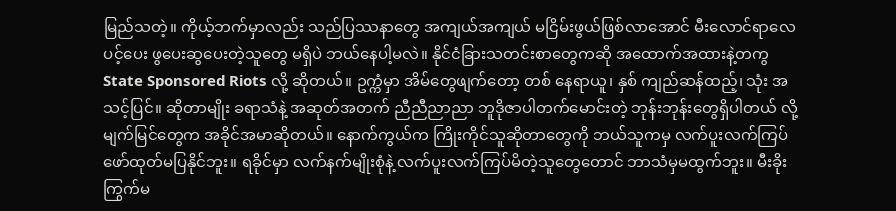မြည်သတဲ့။ ကိုယ့်ဘက်မှာလည်း သည်ပြဿနာတွေ အကျယ်အကျယ် မငြိမ်းဖွယ်ဖြစ်လာအောင် မီးလောင်ရာလေပင့်ပေး ဖွပေးဆွပေးတဲ့သူတွေ မရှိပဲ ဘယ်နေပါ့မလဲ။ နိုင်ငံခြားသတင်းစာတွေကဆို အထောက်အထားနဲ့တကွ State Sponsored Riots လို့ ဆိုတယ်။ ဥက္ကံမှာ အိမ်တွေဖျက်တော့ တစ် နေရာယူ၊ နှစ် ကျည်ဆန်ထည့်၊ သုံး အသင့်ပြင်။ ဆိုတာမျိုး ခရာသံနဲ့ အဆုတ်အတက် ညီညီညာညာ ဘူဒိုဇာပါတက်မောင်းတဲ့ ဘုန်းဘုန်းတွေရှိပါတယ် လို့ မျက်မြင်တွေက အခိုင်အမာဆိုတယ်။ နောက်ကွယ်က ကြိုးကိုင်သူဆိုတာတွေကို ဘယ်သူကမှ လက်ပူးလက်ကြပ် ဖော်ထုတ်မပြနိုင်ဘူး။ ရခိုင်မှာ လက်နက်မျိုးစုံနဲ့ လက်ပူးလက်ကြပ်မိတဲ့သူတွေတောင် ဘာသံမှမထွက်ဘူး။ မီးခိုးကြွက်မ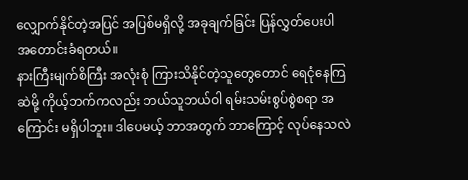လျှောက်နိုင်တဲ့အပြင် အပြစ်မရှိလို့ အခုချက်ခြင်း ပြန်လွှတ်ပေးပါ အတောင်းခံရတယ်။
နားကြီးမျက်စိကြီး အလုံးစုံ ကြားသိနိုင်တဲ့သူတွေတောင် ရေငုံနေကြဆဲမို့ ကိုယ့်ဘက်ကလည်း ဘယ်သူဘယ်ဝါ ရမ်းသမ်းစွပ်စွဲစရာ အကြောင်း မရှိပါဘူး။ ဒါပေမယ့် ဘာအတွက် ဘာကြောင့် လုပ်နေသလဲ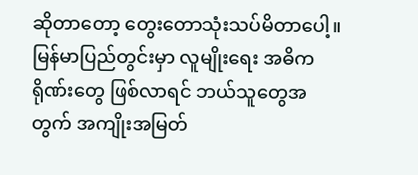ဆိုတာတော့ တွေးတောသုံးသပ်မိတာပေါ့။ မြန်မာပြည်တွင်းမှာ လူမျိုးရေး အဓိကရိုဏ်းတွေ ဖြစ်လာရင် ဘယ်သူတွေအတွက် အကျိုးအမြတ်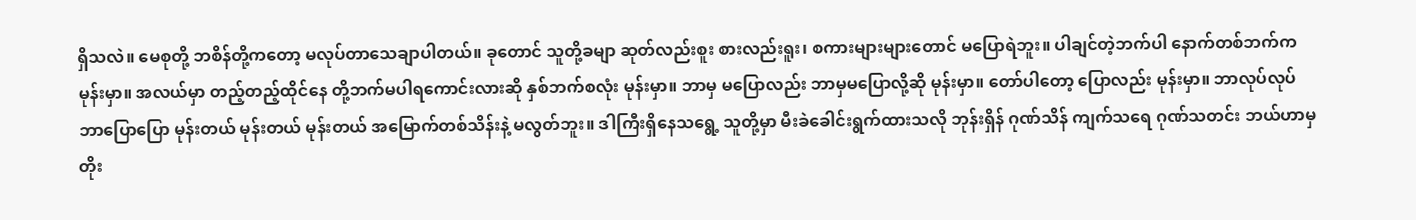ရှိသလဲ။ မေစုတို့ ဘစိန်တို့ကတော့ မလုပ်တာသေချာပါတယ်။ ခုတောင် သူတို့ခမျာ ဆုတ်လည်းစူး စားလည်းရူး၊ စကားများများတောင် မပြောရဲဘူး။ ပါချင်တဲ့ဘက်ပါ နောက်တစ်ဘက်က မုန်းမှာ။ အလယ်မှာ တည့်တည့်ထိုင်နေ တို့ဘက်မပါရကောင်းလားဆို နှစ်ဘက်စလုံး မုန်းမှာ။ ဘာမှ မပြောလည်း ဘာမှမပြောလို့ဆို မုန်းမှာ။ တော်ပါတော့ ပြောလည်း မုန်းမှာ။ ဘာလုပ်လုပ် ဘာပြောပြော မုန်းတယ် မုန်းတယ် မုန်းတယ် အမြောက်တစ်သိန်းနဲ့ မလွတ်ဘူး။ ဒါကြီးရှိနေသရွေ့ သူတို့မှာ မီးခဲခေါင်းရွက်ထားသလို ဘုန်းရှိန် ဂုဏ်သိန် ကျက်သရေ ဂုဏ်သတင်း ဘယ်ဟာမှ တိုး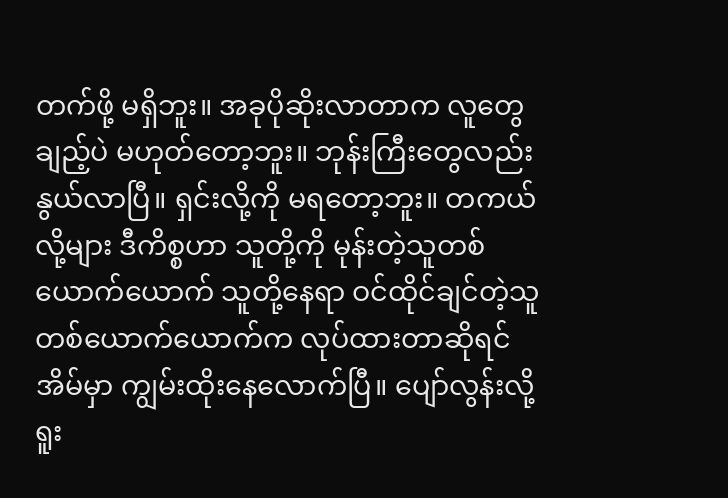တက်ဖို့ မရှိဘူး။ အခုပိုဆိုးလာတာက လူတွေချည့်ပဲ မဟုတ်တော့ဘူး။ ဘုန်းကြီးတွေလည်း နွယ်လာပြီ။ ရှင်းလို့ကို မရတော့ဘူး။ တကယ်လို့များ ဒီကိစ္စဟာ သူတို့ကို မုန်းတဲ့သူတစ်ယောက်ယောက် သူတို့နေရာ ဝင်ထိုင်ချင်တဲ့သူ တစ်ယောက်ယောက်က လုပ်ထားတာဆိုရင် အိမ်မှာ ကျွမ်းထိုးနေလောက်ပြီ။ ပျော်လွန်းလို့ ရူး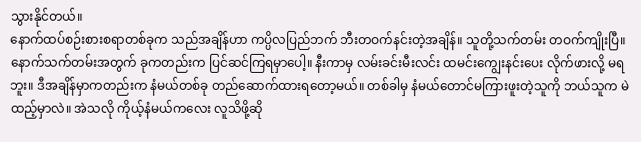သွားနိုင်တယ်။
နောက်ထပ်စဉ်းစားစရာတစ်ခုက သည်အချိန်ဟာ ကပ္ပိလပြည်ဘက် ဘီးတဝက်နင်းတဲ့အချိန်။ သူတို့သက်တမ်း တဝက်ကျိုးပြီ။ နောက်သက်တမ်းအတွက် ခုကတည်းက ပြင်ဆင်ကြရမှာပေါ့။ နီးကာမှ လမ်းခင်းမီးလင်း ထမင်းကျွေးနင်းပေး လိုက်ဖားလို့ မရဘူး။ ဒီအချိန်မှာကတည်းက နံမယ်တစ်ခု တည်ဆောက်ထားရတော့မယ်။ တစ်ခါမှ နံမယ်တောင်မကြားဖူးတဲ့သူကို ဘယ်သူက မဲထည့်မှာလဲ။ အဲသလို ကိုယ့်နံမယ်ကလေး လူသိဖို့ဆို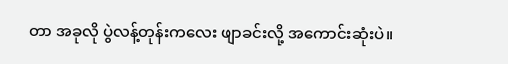တာ အခုလို ပွဲလန့်တုန်းကလေး ဖျာခင်းလို့ အကောင်းဆုံးပဲ။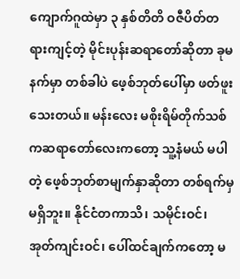ကျောက်ဂူထဲမှာ ၃ နှစ်တိတိ ဝဇီပိတ်တရားကျင့်တဲ့ မိုင်းပုန်းဆရာတော်ဆိုတာ ခုမနက်မှာ တစ်ခါပဲ ဖေ့စ်ဘုတ်ပေါ်မှာ ဖတ်ဖူးသေးတယ်။ မန်းလေး မစိုးရိမ်တိုက်သစ်ကဆရာတော်လေးကတော့ သူ့နံမယ် မပါတဲ့ ဖေ့စ်ဘုတ်စာမျက်နှာဆိုတာ တစ်ရက်မှ မရှိဘူး။ နိုင်ငံတကာသိ၊ သမိုင်းဝင်၊ အုတ်ကျင်းဝင်၊ ပေါ်ထင်ချက်ကတော့ မ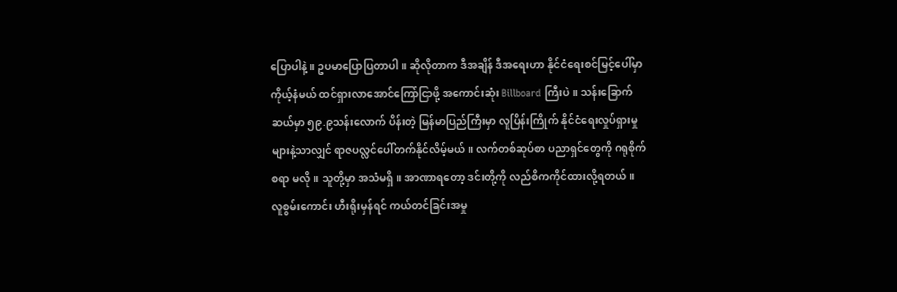ပြောပါနဲ့။ ဥပမာပြောပြတာပါ။ ဆိုလိုတာက ဒီအချိန် ဒီအရေးဟာ နိုင်ငံရေးစင်မြင့်ပေါ်မှာ ကိုယ့်နံမယ် ထင်ရှားလာအောင်ကြော်ငြာဖို့ အကောင်းဆုံး Billboard ကြီးပဲ။ သန်းခြောက်ဆယ်မှာ ၅၉.၉သန်းလောက် ပိန်းတဲ့ မြန်မာပြည်ကြီးမှာ လူပြိန်းကြိုက် နိုင်ငံရေးလှုပ်ရှားမှုများနဲ့သာလျှင် ရာဇပလ္လင်ပေါ်တက်နိုင်လိမ့်မယ်။ လက်တစ်ဆုပ်စာ ပညာရှင်တွေကို ဂရုစိုက်စရာ မလို။ သူတို့မှာ အသံမရှိ။ အာဏာရတော့ ဒင်းတို့ကို လည်စိကကိုင်ထားလို့ရတယ်။
လူစွမ်းကောင်း ဟီးရိုးမှန်ရင် ကယ်တင်ခြင်းအမှု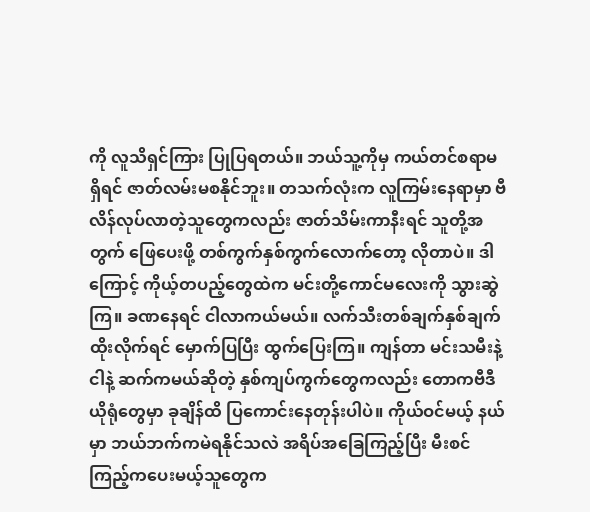ကို လူသိရှင်ကြား ပြုပြရတယ်။ ဘယ်သူ့ကိုမှ ကယ်တင်စရာမရှိရင် ဇာတ်လမ်းမစနိုင်ဘူး။ တသက်လုံးက လူကြမ်းနေရာမှာ ဗီလိန်လုပ်လာတဲ့သူတွေကလည်း ဇာတ်သိမ်းကာနီးရင် သူတို့အတွက် ဖြေပေးဖို့ တစ်ကွက်နှစ်ကွက်လောက်တော့ လိုတာပဲ။ ဒါကြောင့် ကိုယ့်တပည့်တွေထဲက မင်းတို့ကောင်မလေးကို သွားဆွဲကြ။ ခဏနေရင် ငါလာကယ်မယ်။ လက်သီးတစ်ချက်နှစ်ချက်ထိုးလိုက်ရင် မှောက်ပြပြီး ထွက်ပြေးကြ။ ကျန်တာ မင်းသမီးနဲ့ ငါနဲ့ ဆက်ကမယ်ဆိုတဲ့ နှစ်ကျပ်ကွက်တွေကလည်း တောကဗီဒီယိုရုံတွေမှာ ခုချိန်ထိ ပြကောင်းနေတုန်းပါပဲ။ ကိုယ်ဝင်မယ့် နယ်မှာ ဘယ်ဘက်ကမဲရနိုင်သလဲ အရိပ်အခြေကြည့်ပြီး မီးစင်ကြည့်ကပေးမယ့်သူတွေက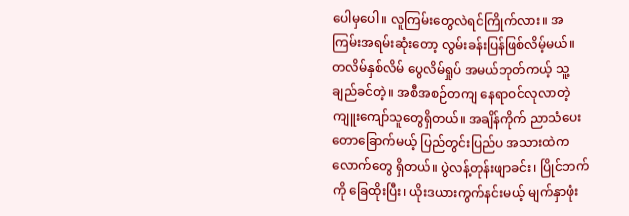ပေါမှပေါ။ လူကြမ်းတွေလဲရင်ကြိုက်လား။ အကြမ်းအရမ်းဆုံးတော့ လွမ်းခန်းပြန်ဖြစ်လိမ့်မယ်။
တလိမ်နှစ်လိမ် ပွေလိမ်ရှုပ် အမယ်ဘုတ်ကယ့် သူ့ချည်ခင်တဲ့။ အစီအစဉ်တကျ နေရာဝင်လုလာတဲ့ ကျူးကျော်သူတွေရှိတယ်။ အချိန်ကိုက် ညာသံပေးတောခြောက်မယ့် ပြည်တွင်းပြည်ပ အသားထဲကလောက်တွေ ရှိတယ်။ ပွဲလန့်တုန်းဖျာခင်း၊ ပြိုင်ဘက်ကို ခြေထိုးပြီး၊ ယိုးဒယားကွက်နင်းမယ့် မျက်နှာဖုံး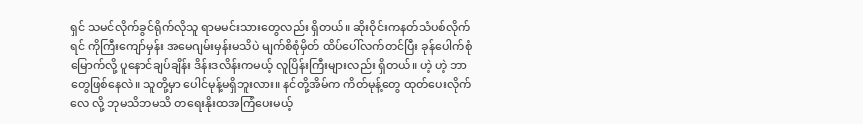ရှင် သမင်လိုက်ခွင်ရိုက်လိုသူ ရာမမင်းသားတွေလည်း ရှိတယ်။ ဆိုးဝိုင်းကနတ်သံပစ်လိုက်ရင် ကိုကြီးကျော်မှန်း အမေဂျမ်းမှန်းမသိပဲ မျက်စိစုံမှိတ် ထိပ်ပေါ်လက်တင်ပြီး ခုန်ပေါက်စုံမြောက်လို့ ပူနောင်ချပ်ချိန်း ဒိန်းဒလိန်းကမယ့် လူပြိန်းကြီးများလည်း ရှိတယ်။ ဟဲ့ ဟဲ့ ဘာတွေဖြစ်နေလဲ။ သူတို့မှာ ပေါင်မုန့်မရှိဘူးလား။ နင်တို့အိမ်က ကိတ်မုန့်တွေ ထုတ်ပေးလိုက်လေ လို့ ဘုမသိဘမသိ တရေးနိုးထအကြံပေးမယ့်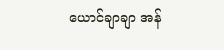ယောင်ချာချာ အန်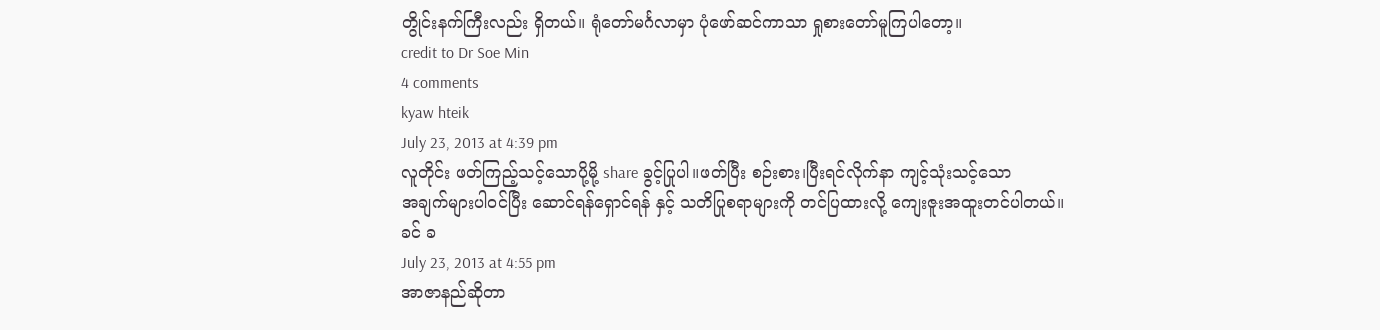တွိုင်းနက်ကြီးလည်း ရှိတယ်။ ရုံတော်မင်္ဂလာမှာ ပုံဖော်ဆင်ကာသာ ရှုစားတော်မူကြပါတော့။
credit to Dr Soe Min
4 comments
kyaw hteik
July 23, 2013 at 4:39 pm
လူတိုင်း ဖတ်ကြည့်သင့်သောပို့မို့ share ခွင့်ပြုပါ။ဖတ်ပြီး စဉ်းစား၊ပြီးရင်လိုက်နာ ကျင့်သုံးသင့်သော
အချက်များပါဝင်ပြီး ဆောင်ရန်ရှောင်ရန် နှင့် သတိပြုစရာများကို တင်ပြထားလို့ ကျေးဇူးအထူးတင်ပါတယ်။
ခင် ခ
July 23, 2013 at 4:55 pm
အာဇာနည်ဆိုတာ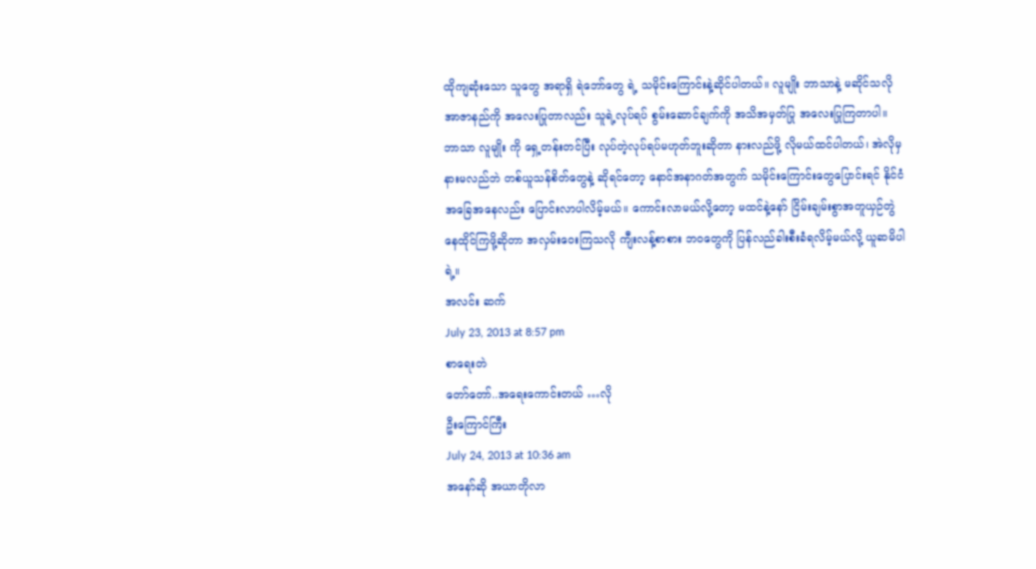ထိုကျဆုံးသော သူတွေ အရာရှိ ရဲဘော်တွေ ရဲ့ သမိုင်းကြောင်းနဲ့ဆိုင်ပါတယ်။ လူမျိုး ဘာသာနဲ့ မဆိုင်သလို အာဇာနည်ကို အလေးပြုတာလည်း သူရဲ့လုပ်ရပ် စွမ်းဆောင်ချက်ကို အသိအမှတ်ပြု အလေးပြုကြတာပါ။ ဘာသာ လူမျိုး ကို ရှေ့တန်းတင်ပြီး လုပ်တဲ့လုပ်ရပ်မဟုတ်ဘူးဆိုတာ နားလည်ဖို့ လိုမယ်ထင်ပါတယ်၊ အဲလိုမှ နားမလည်ဘဲ တစ်ယူသန်စိတ်တွေနဲ့ ဆိုရင်တော့ နောင်အနာဂတ်အတွက် သမိုင်းကြောင်းတွေပြောင်းရင် နိုင်ငံအခြေအနေလည်း ပြောင်းလာပါလိမ့်မယ်။ ကောင်းလာမယ်လို့တော့ မထင်နဲ့နော် ငြိမ်းချမ်းစွာအတူယှဉ်တွဲနေထိုင်ကြဖို့ဆိုတာ အလှမ်းဝေးကြသလို ကျီးလန့်စာစား ဘဝတွေကို ပြန်လည်ခါးစီးခံရလိမ့်မယ်လို့ ယူဆမိပါရဲ့။
အလင်း ဆက်
July 23, 2013 at 8:57 pm
စာရေးတဲ
တော်တော်..အရေးကောင်းတယ် …လို
ဦးကြောင်ကြီး
July 24, 2013 at 10:36 am
အနော်ဆို အယာတိုလာ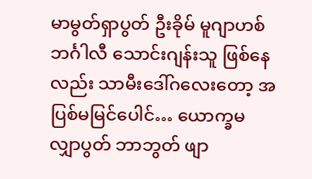မာမွတ်ရှာပွတ် ဦးခိုမ် မူဂျာဟစ် ဘင်္ဂါလီ သောင်းဂျန်းသူ ဖြစ်နေလည်း သာမီးဒေါ်ဂလေးတော့ အပြစ်မမြင်ပေါင်… ယောက္ခမ လျှာပွတ် ဘာဘွတ် ဖျာ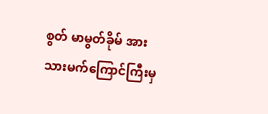စွတ် မာမွတ်ခိုမ် အား သားမက်ကြောင်ကြီးမှ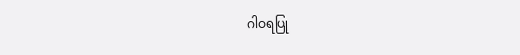ဂါဝရပြု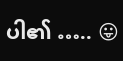ပါ၏ ….. 😛